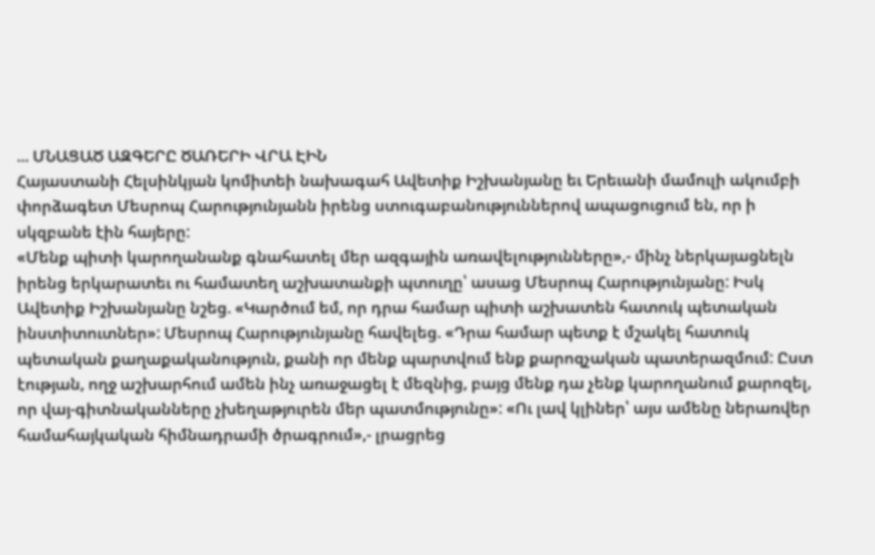... ՄՆԱՑԱԾ ԱԶԳԵՐԸ ԾԱՌԵՐԻ ՎՐԱ ԷԻՆ
Հայաստանի Հելսինկյան կոմիտեի նախագահ Ավետիք Իշխանյանը եւ Երեւանի մամուլի ակումբի փորձագետ Մեսրոպ Հարությունյանն իրենց ստուգաբանություններով ապացուցում են, որ ի սկզբանե էին հայերը:
«Մենք պիտի կարողանանք գնահատել մեր ազգային առավելությունները»,- մինչ ներկայացնելն իրենց երկարատեւ ու համատեղ աշխատանքի պտուղը՝ ասաց Մեսրոպ Հարությունյանը: Իսկ Ավետիք Իշխանյանը նշեց. «Կարծում եմ, որ դրա համար պիտի աշխատեն հատուկ պետական ինստիտուտներ»: Մեսրոպ Հարությունյանը հավելեց. «Դրա համար պետք է մշակել հատուկ պետական քաղաքականություն, քանի որ մենք պարտվում ենք քարոզչական պատերազմում: Ըստ էության, ողջ աշխարհում ամեն ինչ առաջացել է մեզնից, բայց մենք դա չենք կարողանում քարոզել, որ վայ-գիտնականները չխեղաթյուրեն մեր պատմությունը»: «Ու լավ կլիներ՝ այս ամենը ներառվեր համահայկական հիմնադրամի ծրագրում»,- լրացրեց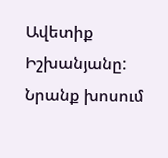Ավետիք Իշխանյանը: Նրանք խոսում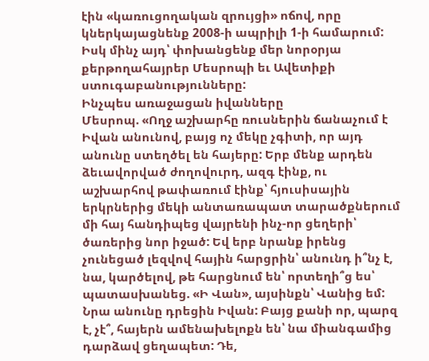էին «կառուցողական զրույցի» ոճով, որը կներկայացնենք 2008-ի ապրիլի 1-ի համարում: Իսկ մինչ այդ՝ փոխանցենք մեր նորօրյա քերթողահայրեր Մեսրոպի եւ Ավետիքի ստուգաբանությունները:
Ինչպես առաջացան իվանները
Մեսրոպ. «Ողջ աշխարհը ռուսներին ճանաչում է Իվան անունով, բայց ոչ մեկը չգիտի, որ այդ անունը ստեղծել են հայերը: Երբ մենք արդեն ձեւավորված ժողովուրդ, ազգ էինք, ու աշխարհով թափառում էինք՝ հյուսիսային երկրներից մեկի անտառապատ տարածքներում մի հայ հանդիպեց վայրենի ինչ-որ ցեղերի՝ ծառերից նոր իջած: Եվ երբ նրանք իրենց չունեցած լեզվով հային հարցրին՝ անունդ ի՞նչ է, նա, կարծելով, թե հարցնում են՝ որտեղի՞ց ես՝ պատասխանեց. «Ի Վան», այսինքն՝ Վանից եմ: Նրա անունը դրեցին Իվան: Բայց քանի որ, պարզ է, չէ՞, հայերն ամենախելոքն են՝ նա միանգամից դարձավ ցեղապետ: Դե,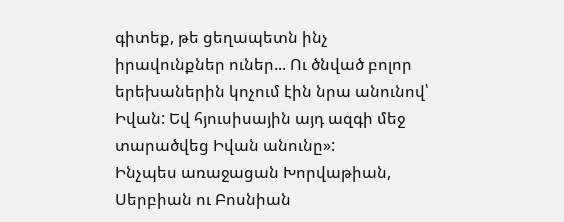գիտեք, թե ցեղապետն ինչ իրավունքներ ուներ... Ու ծնված բոլոր երեխաներին կոչում էին նրա անունով՝ Իվան: Եվ հյուսիսային այդ ազգի մեջ տարածվեց Իվան անունը»:
Ինչպես առաջացան Խորվաթիան, Սերբիան ու Բոսնիան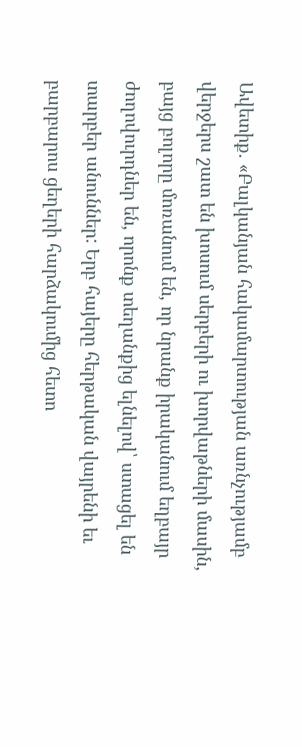Ավետիք. «Բալկանյան հակամարտության առնչությամբ վերջերս շատ են խոսում սերբերի ու խորվաթների մասին, բայց բոլորը մոռանում են, որ նրանք իրականում եղբայր ժողովուրդներ են, որոնք տեղանքից ելնելով՝ ստացել են տարբեր անուններ: Երբ հայերը հերթական վայրենի եւ բարբարոս ցեղերի հարձակումից հետո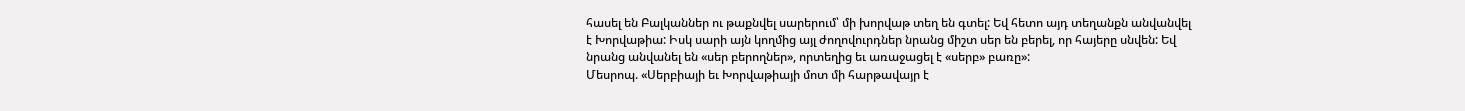հասել են Բալկաններ ու թաքնվել սարերում՝ մի խորվաթ տեղ են գտել: Եվ հետո այդ տեղանքն անվանվել է Խորվաթիա: Իսկ սարի այն կողմից այլ ժողովուրդներ նրանց միշտ սեր են բերել, որ հայերը սնվեն: Եվ նրանց անվանել են «սեր բերողներ», որտեղից եւ առաջացել է «սերբ» բառը»:
Մեսրոպ. «Սերբիայի եւ Խորվաթիայի մոտ մի հարթավայր է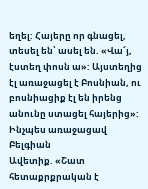եղել: Հայերը որ գնացել, տեսել են՝ ասել են. «Վա՜յ, էստեղ փոսն ա»: Այստեղից էլ առաջացել է Բոսնիան, ու բոսնիացիք էլ են իրենց անունը ստացել հայերից»:
Ինչպես առաջացավ Բելգիան
Ավետիք. «Շատ հետաքրքրական է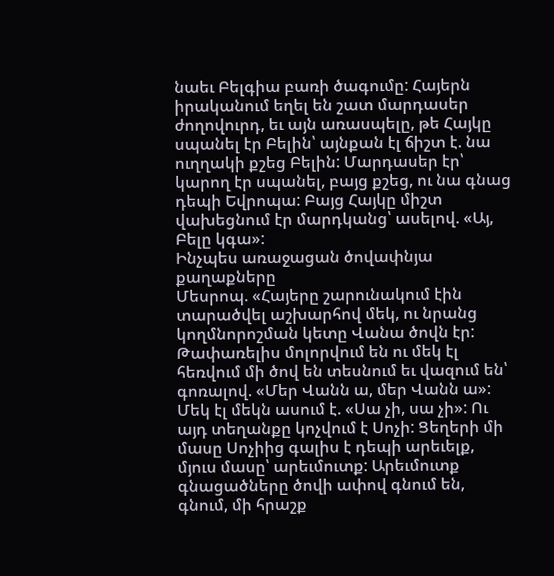նաեւ Բելգիա բառի ծագումը: Հայերն իրականում եղել են շատ մարդասեր ժողովուրդ, եւ այն առասպելը, թե Հայկը սպանել էր Բելին՝ այնքան էլ ճիշտ է. նա ուղղակի քշեց Բելին: Մարդասեր էր՝ կարող էր սպանել, բայց քշեց, ու նա գնաց դեպի Եվրոպա: Բայց Հայկը միշտ վախեցնում էր մարդկանց՝ ասելով. «Այ, Բելը կգա»:
Ինչպես առաջացան ծովափնյա քաղաքները
Մեսրոպ. «Հայերը շարունակում էին տարածվել աշխարհով մեկ, ու նրանց կողմնորոշման կետը Վանա ծովն էր: Թափառելիս մոլորվում են ու մեկ էլ հեռվում մի ծով են տեսնում եւ վազում են՝ գոռալով. «Մեր Վանն ա, մեր Վանն ա»: Մեկ էլ մեկն ասում է. «Սա չի, սա չի»: Ու այդ տեղանքը կոչվում է Սոչի: Ցեղերի մի մասը Սոչիից գալիս է դեպի արեւելք, մյուս մասը՝ արեւմուտք: Արեւմուտք գնացածները ծովի ափով գնում են, գնում, մի հրաշք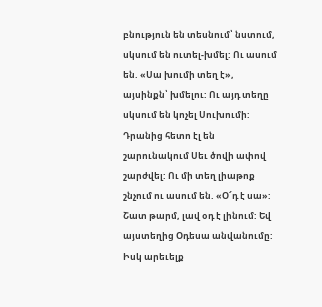բնություն են տեսնում՝ նստում, սկսում են ուտել-խմել: Ու ասում են. «Սա խումի տեղ է», այսինքն՝ խմելու: Ու այդ տեղը սկսում են կոչել Սուխումի: Դրանից հետո էլ են շարունակում Սեւ ծովի ափով շարժվել: Ու մի տեղ լիաթոք շնչում ու ասում են. «Օ՜դ է սա»: Շատ թարմ, լավ օդ է լինում: Եվ այստեղից Օդեսա անվանումը: Իսկ արեւելք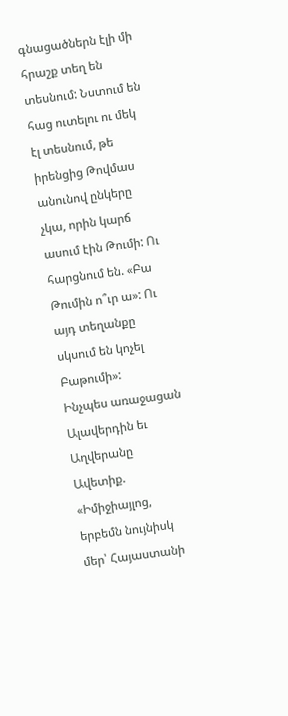գնացածներն էլի մի հրաշք տեղ են տեսնում: Նստում են հաց ուտելու ու մեկ էլ տեսնում, թե իրենցից Թովմաս անունով ընկերը չկա, որին կարճ ասում էին Թումի: Ու հարցնում են. «Բա Թումին ո՞ւր ա»: Ու այդ տեղանքը սկսում են կոչել Բաթումի»:
Ինչպես առաջացան Ալավերդին եւ Աղվերանը
Ավետիք. «Իմիջիայլոց, երբեմն նույնիսկ մեր՝ Հայաստանի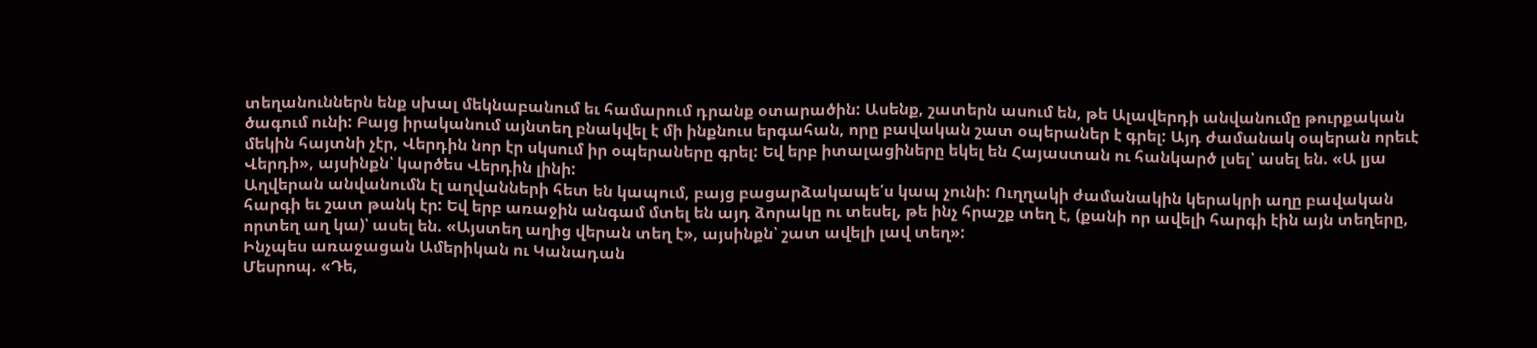տեղանուններն ենք սխալ մեկնաբանում եւ համարում դրանք օտարածին: Ասենք, շատերն ասում են, թե Ալավերդի անվանումը թուրքական ծագում ունի: Բայց իրականում այնտեղ բնակվել է մի ինքնուս երգահան, որը բավական շատ օպերաներ է գրել: Այդ ժամանակ օպերան որեւէ մեկին հայտնի չէր, Վերդին նոր էր սկսում իր օպերաները գրել: Եվ երբ իտալացիները եկել են Հայաստան ու հանկարծ լսել՝ ասել են. «Ա լյա Վերդի», այսինքն՝ կարծես Վերդին լինի:
Աղվերան անվանումն էլ աղվանների հետ են կապում, բայց բացարձակապե՛ս կապ չունի: Ուղղակի ժամանակին կերակրի աղը բավական հարգի եւ շատ թանկ էր: Եվ երբ առաջին անգամ մտել են այդ ձորակը ու տեսել, թե ինչ հրաշք տեղ է, (քանի որ ավելի հարգի էին այն տեղերը, որտեղ աղ կա)՝ ասել են. «Այստեղ աղից վերան տեղ է», այսինքն՝ շատ ավելի լավ տեղ»:
Ինչպես առաջացան Ամերիկան ու Կանադան
Մեսրոպ. «Դե,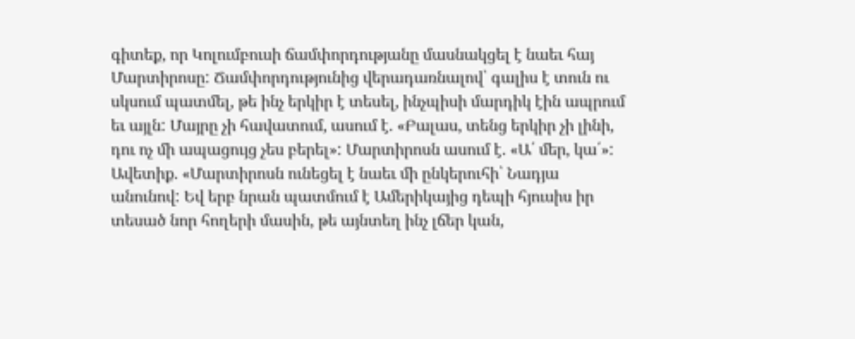գիտեք, որ Կոլումբուսի ճամփորդությանը մասնակցել է նաեւ հայ Մարտիրոսը: Ճամփորդությունից վերադառնալով՝ գալիս է տուն ու սկսում պատմել, թե ինչ երկիր է տեսել, ինչպիսի մարդիկ էին ապրում եւ այլն: Մայրը չի հավատում, ասում է. «Բալաս, տենց երկիր չի լինի, դու ոչ մի ապացույց չես բերել»: Մարտիրոսն ասում է. «Ա՛ մեր, կա՛»:
Ավետիք. «Մարտիրոսն ունեցել է նաեւ մի ընկերուհի՝ Նադյա անունով: Եվ երբ նրան պատմում է Ամերիկայից դեպի հյուսիս իր տեսած նոր հողերի մասին, թե այնտեղ ինչ լճեր կան,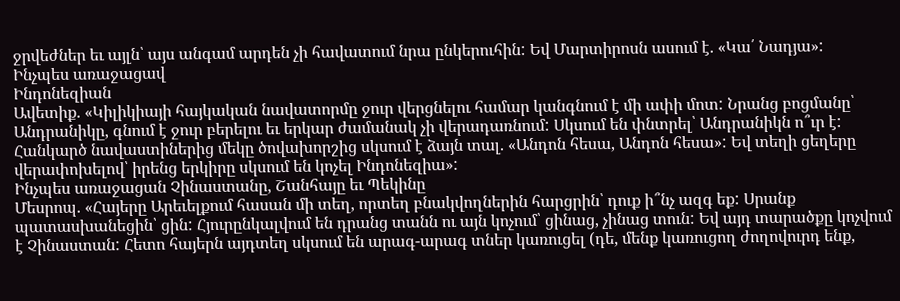ջրվեժներ եւ այլն՝ այս անգամ արդեն չի հավատում նրա ընկերուհին: Եվ Մարտիրոսն ասում է. «Կա՛ Նադյա»:
Ինչպես առաջացավ
Ինդոնեզիան
Ավետիք. «Կիլիկիայի հայկական նավատորմը ջուր վերցնելու համար կանգնում է մի ափի մոտ: Նրանց բոցմանը՝ Անդրանիկը, գնում է ջուր բերելու եւ երկար ժամանակ չի վերադառնում: Սկսում են փնտրել՝ Անդրանիկն ո՞ւր է: Հանկարծ նավաստիներից մեկը ծովախորշից սկսում է ձայն տալ. «Անդոն հեսա, Անդոն հեսա»: Եվ տեղի ցեղերը վերափոխելով՝ իրենց երկիրը սկսում են կոչել Ինդոնեզիա»:
Ինչպես առաջացան Չինաստանը, Շանհայը եւ Պեկինը
Մեսրոպ. «Հայերը Արեւելքում հասան մի տեղ, որտեղ բնակվողներին հարցրին՝ դուք ի՞նչ ազգ եք: Սրանք պատասխանեցին՝ ցին: Հյուրընկալվում են դրանց տանն ու այն կոչում՝ ցինաց, չինաց տուն: Եվ այդ տարածքը կոչվում է Չինաստան: Հետո հայերն այդտեղ սկսում են արագ-արագ տներ կառուցել (դե, մենք կառուցող ժողովուրդ ենք,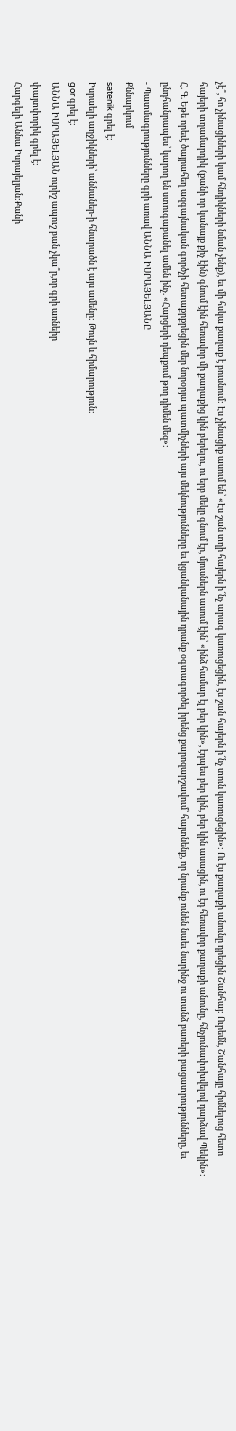չէ՞, հո չինացիների կամ հնդիկների նման չենք), եւ մի հսկա քաղաք է բուսնում: Էս չինացիք ասում են՝ «Էս շան տղի հայերն ի՜նչ արագ կառուցեցին, էս շան հայերն ի՜նչ տուն կառուցեցին»: Ու էս քաղաքի անունը դրեցին Շանհայ: Ուրեմն, Շանհայը հիմնելուց հետո հայերի տղամարդիկ (քանի որ կանայք քիչ էին) գնում էին հեռավոր մի քաղաքից կին բերելու, ու երբ մեկը գնում էր, մյուսներն ասում էին՝ «ինձ համար էլ բեր կին», էդպես բեր կին, բեր կին ասացին, ու էդ հեռավոր քաղաքի անունը, հնչյունափոխվելով դարձավ Պեկին»:
Հ. Գ. Եթե որեւէ ծայրահեղ ազգայնական գործչի հետաքրքրեցին մեր նորօրյա պատմիչների այս մեկնությունները եւ կցանկանային դրանք օգտագործել իրենց քարոզարշավում՝ հայտնենք, որ նրանք ունեն նաեւ նարինջ ու տանձ բառերի բացատրությունները, եւ ընդհանրապես՝ կարող են ստուգաբանել ամեն ինչ. «Հարցերի դեպքում թող դիմեն մեզ»:
- Պատմագրությունները գրի առավ ԱՆՆԱ ԻՍՐԱՅԵԼՅԱՆԸ
Քննարկում
satenik գրել է:
Իսրաելի աղջիկների՝ աննաներ-ի հնարածն է այս ամենը: Թույն և հիմարություն:
gor գրել է:
ԱՆՆԱ ԻՍՐԱՅԵԼՅԱՆ ուրիշ ապուշ բան չկա՞ր,որ գրի առնեիր
փայտփորիկ գրել է:
Հարգելի Աննա Իսրայելյան:Քանի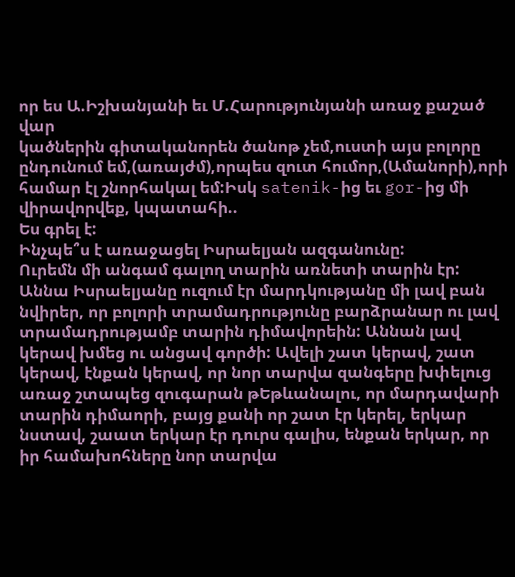որ ես Ա.Իշխանյանի եւ Մ.Հարությունյանի առաջ քաշած վար
կածներին գիտականորեն ծանոթ չեմ,ուստի այս բոլորը ընդունում եմ,(առայժմ),որպես զուտ հումոր,(Ամանորի),որի համար էլ շնորհակալ եմ:Իսկ satenik-ից եւ gor-ից մի վիրավորվեք, կպատահի..
Ես գրել է:
Ինչպե՞ս է առաջացել Իսրաելյան ազգանունը:
Ուրեմն մի անգամ գալող տարին առնետի տարին էր: Աննա Իսրաելյանը ուզում էր մարդկությանը մի լավ բան նվիրեր, որ բոլորի տրամադրությունը բարձրանար ու լավ տրամադրությամբ տարին դիմավորեին: Աննան լավ կերավ խմեց ու անցավ գործի: Ավելի շատ կերավ, շատ կերավ, էնքան կերավ, որ նոր տարվա զանգերը խփելուց առաջ շտապեց զուգարան թԵթևանալու, որ մարդավարի տարին դիմաորի, բայց քանի որ շատ էր կերել, երկար նստավ, շաատ երկար էր դուրս գալիս, ենքան երկար, որ իր համախոհները նոր տարվա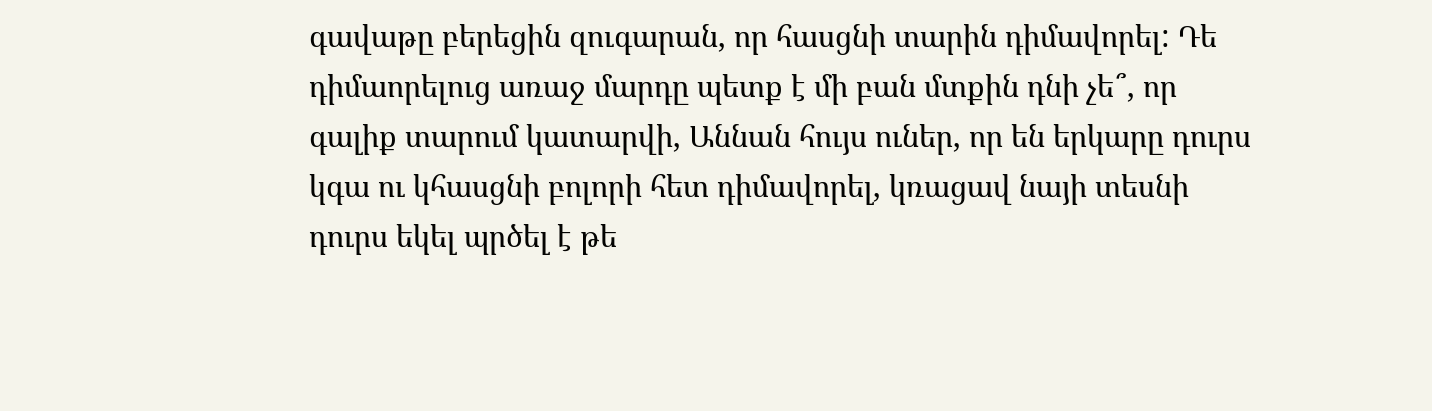գավաթը բերեցին զուգարան, որ հասցնի տարին դիմավորել: Դե դիմաորելուց առաջ մարդը պետք է մի բան մտքին դնի չե՞, որ գալիք տարում կատարվի, Աննան հույս ուներ, որ են երկարը դուրս կգա ու կհասցնի բոլորի հետ դիմավորել, կռացավ նայի տեսնի դուրս եկել պրծել է թե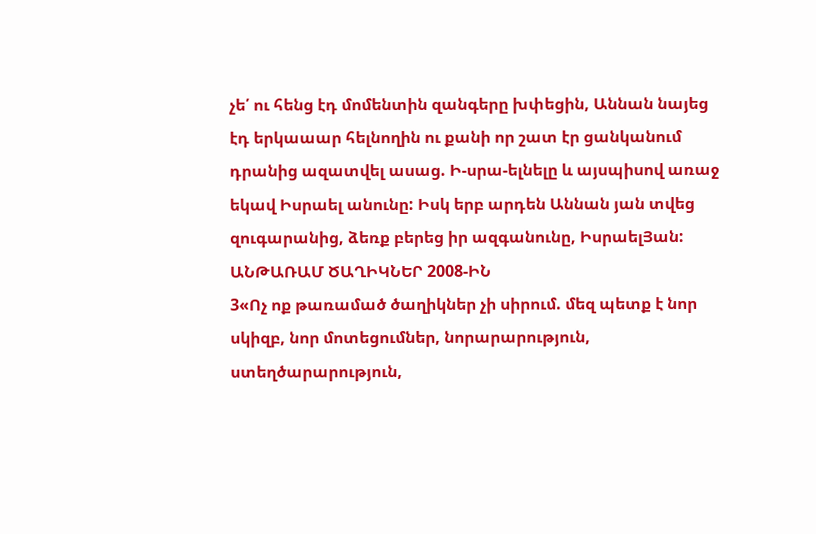չե՛ ու հենց էդ մոմենտին զանգերը խփեցին, Աննան նայեց էդ երկաաար հելնողին ու քանի որ շատ էր ցանկանում դրանից ազատվել ասաց. Ի-սրա-ելնելը և այսպիսով առաջ եկավ Իսրաել անունը: Իսկ երբ արդեն Աննան յան տվեց զուգարանից, ձեռք բերեց իր ազգանունը, ԻսրաելՅան:
ԱՆԹԱՌԱՄ ԾԱՂԻԿՆԵՐ 2008-ԻՆ
3«Ոչ ոք թառամած ծաղիկներ չի սիրում. մեզ պետք է նոր սկիզբ, նոր մոտեցումներ, նորարարություն, ստեղծարարություն,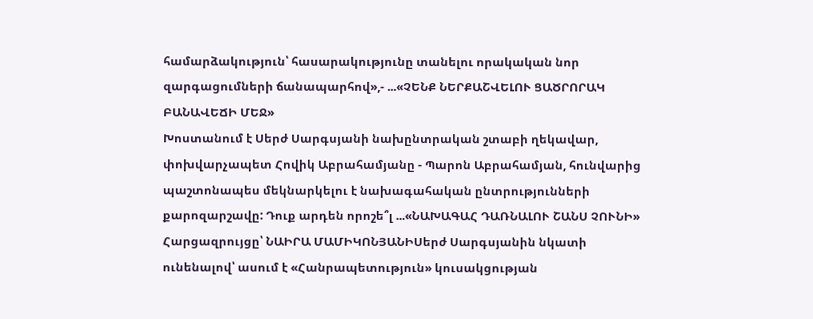համարձակություն՝ հասարակությունը տանելու որակական նոր զարգացումների ճանապարհով»,- ...«ՉԵՆՔ ՆԵՐՔԱՇՎԵԼՈՒ ՑԱԾՐՈՐԱԿ ԲԱՆԱՎԵՃԻ ՄԵՋ»
Խոստանում է Սերժ Սարգսյանի նախընտրական շտաբի ղեկավար, փոխվարչապետ Հովիկ Աբրահամյանը - Պարոն Աբրահամյան, հունվարից պաշտոնապես մեկնարկելու է նախագահական ընտրությունների քարոզարշավը: Դուք արդեն որոշե՞լ ...«ՆԱԽԱԳԱՀ ԴԱՌՆԱԼՈՒ ՇԱՆՍ ՉՈՒՆԻ»
Հարցազրույցը՝ ՆԱԻՐԱ ՄԱՄԻԿՈՆՅԱՆԻՍերժ Սարգսյանին նկատի ունենալով՝ ասում է «Հանրապետություն» կուսակցության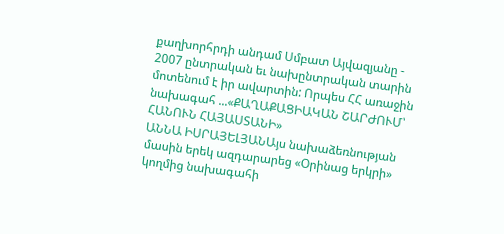քաղխորհրդի անդամ Սմբատ Այվազյանը - 2007 ընտրական եւ նախընտրական տարին մոտենում է իր ավարտին: Որպես ՀՀ առաջին նախագահ ...«ՔԱՂԱՔԱՑԻԱԿԱՆ ՇԱՐԺՈՒՄ՝ ՀԱՆՈՒՆ ՀԱՅԱՍՏԱՆԻ»
ԱՆՆԱ ԻՍՐԱՅԵԼՅԱՆԱյս նախաձեռնության մասին երեկ ազդարարեց «Օրինաց երկրի» կողմից նախագահի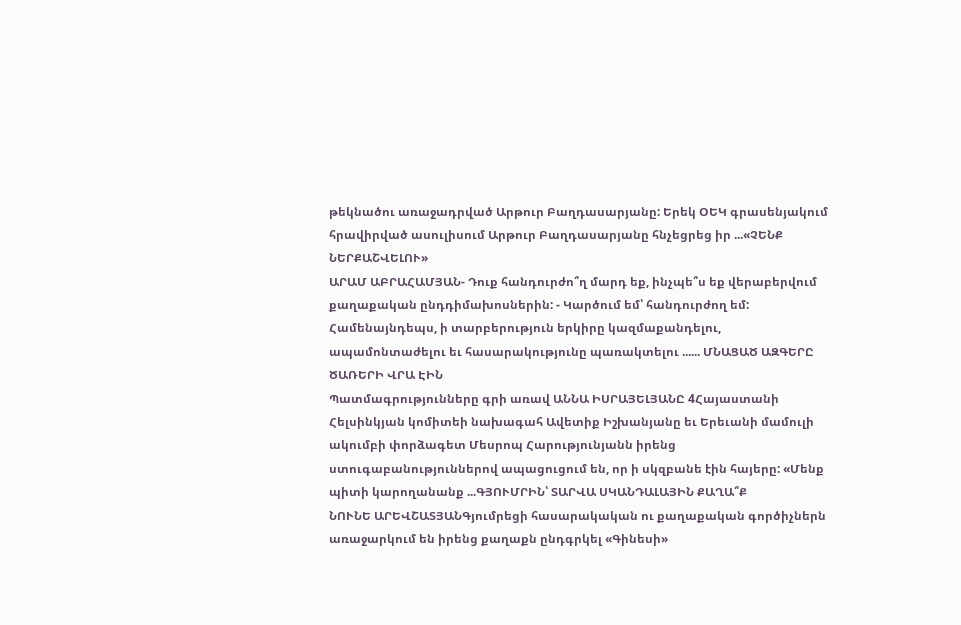թեկնածու առաջադրված Արթուր Բաղդասարյանը: Երեկ ՕԵԿ գրասենյակում հրավիրված ասուլիսում Արթուր Բաղդասարյանը հնչեցրեց իր ...«ՉԵՆՔ ՆԵՐՔԱՇՎԵԼՈՒ»
ԱՐԱՄ ԱԲՐԱՀԱՄՅԱՆ- Դուք հանդուրժո՞ղ մարդ եք, ինչպե՞ս եք վերաբերվում քաղաքական ընդդիմախոսներին: - Կարծում եմ՝ հանդուրժող եմ: Համենայնդեպս, ի տարբերություն երկիրը կազմաքանդելու, ապամոնտաժելու եւ հասարակությունը պառակտելու ...... ՄՆԱՑԱԾ ԱԶԳԵՐԸ ԾԱՌԵՐԻ ՎՐԱ ԷԻՆ
Պատմագրությունները գրի առավ ԱՆՆԱ ԻՍՐԱՅԵԼՅԱՆԸ 4Հայաստանի Հելսինկյան կոմիտեի նախագահ Ավետիք Իշխանյանը եւ Երեւանի մամուլի ակումբի փորձագետ Մեսրոպ Հարությունյանն իրենց ստուգաբանություններով ապացուցում են, որ ի սկզբանե էին հայերը: «Մենք պիտի կարողանանք ...ԳՅՈՒՄՐԻՆ՝ ՏԱՐՎԱ ՍԿԱՆԴԱԼԱՅԻՆ ՔԱՂԱ՞Ք
ՆՈՒՆԵ ԱՐԵՎՇԱՏՅԱՆԳյումրեցի հասարակական ու քաղաքական գործիչներն առաջարկում են իրենց քաղաքն ընդգրկել «Գինեսի»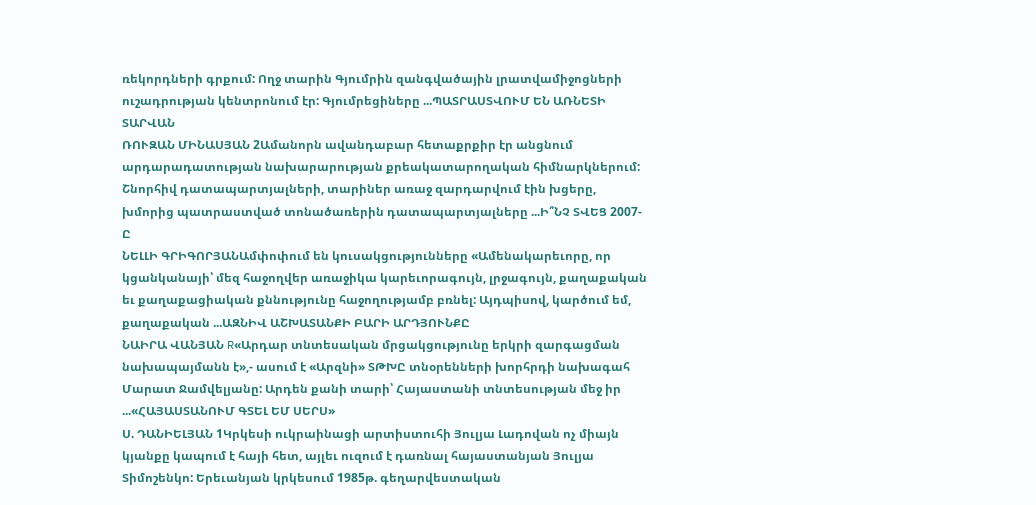ռեկորդների գրքում: Ողջ տարին Գյումրին զանգվածային լրատվամիջոցների ուշադրության կենտրոնում էր: Գյումրեցիները ...ՊԱՏՐԱՍՏՎՈՒՄ ԵՆ ԱՌՆԵՏԻ ՏԱՐՎԱՆ
ՌՈՒԶԱՆ ՄԻՆԱՍՅԱՆ 2Ամանորն ավանդաբար հետաքրքիր էր անցնում արդարադատության նախարարության քրեակատարողական հիմնարկներում: Շնորհիվ դատապարտյալների, տարիներ առաջ զարդարվում էին խցերը, խմորից պատրաստված տոնածառերին դատապարտյալները ...Ի՞ՆՉ ՏՎԵՑ 2007-Ը
ՆԵԼԼԻ ԳՐԻԳՈՐՅԱՆԱմփոփում են կուսակցությունները «Ամենակարեւորը, որ կցանկանայի՝ մեզ հաջողվեր առաջիկա կարեւորագույն, լրջագույն, քաղաքական եւ քաղաքացիական քննությունը հաջողությամբ բռնել: Այդպիսով, կարծում եմ, քաղաքական ...ԱԶՆԻՎ ԱՇԽԱՏԱՆՔԻ ԲԱՐԻ ԱՐԴՅՈՒՆՔԸ
ՆԱԻՐԱ ՎԱՆՅԱՆ R«Արդար տնտեսական մրցակցությունը երկրի զարգացման նախապայմանն է»,- ասում է «Արզնի» ՏԹԽԸ տնօրենների խորհրդի նախագահ Մարատ Ջամվելյանը: Արդեն քանի տարի՝ Հայաստանի տնտեսության մեջ իր ...«ՀԱՅԱՍՏԱՆՈՒՄ ԳՏԵԼ ԵՄ ՍԵՐՍ»
Ս. ԴԱՆԻԵԼՅԱՆ 1Կրկեսի ուկրաինացի արտիստուհի Յուլյա Լադովան ոչ միայն կյանքը կապում է հայի հետ, այլեւ ուզում է դառնալ հայաստանյան Յուլյա Տիմոշենկո: Երեւանյան կրկեսում 1985թ. գեղարվեստական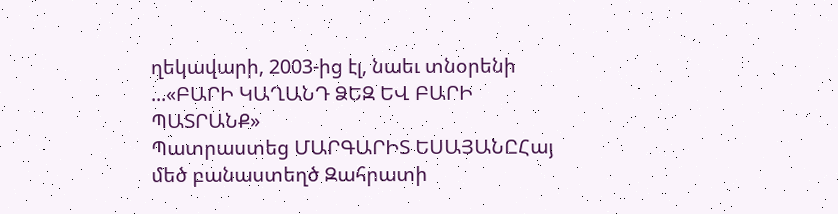ղեկավարի, 2003-ից էլ, նաեւ տնօրենի ...«ԲԱՐԻ ԿԱՂԱՆԴ ՁԵԶ ԵՎ ԲԱՐԻ ՊԱՏՐԱՆՔ»
Պատրաստեց ՄԱՐԳԱՐԻՏ ԵՍԱՅԱՆԸՀայ մեծ բանաստեղծ Զահրատի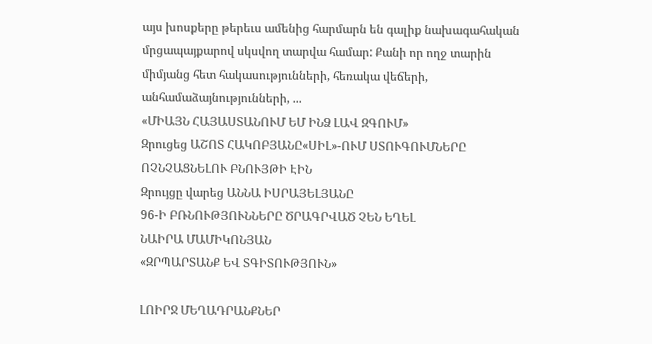այս խոսքերը թերեւս ամենից հարմարն են գալիք նախագահական մրցապայքարով սկսվող տարվա համար: Քանի որ ողջ տարին միմյանց հետ հակասությունների, հեռակա վեճերի, անհամաձայնությունների, ...
«ՄԻԱՅՆ ՀԱՅԱՍՏԱՆՈՒՄ ԵՄ ԻՆՁ ԼԱՎ ԶԳՈՒՄ»
Զրուցեց ԱՇՈՏ ՀԱԿՈԲՅԱՆԸ«ՍԻԼ»-ՈՒՄ ՍՏՈՒԳՈՒՄՆԵՐԸ ՈՉՆՉԱՑՆԵԼՈՒ ԲՆՈՒՅԹԻ ԷԻՆ
Զրույցը վարեց ԱՆՆԱ ԻՍՐԱՅԵԼՅԱՆԸ
96-Ի ԲՌՆՈՒԹՅՈՒՆՆԵՐԸ ԾՐԱԳՐՎԱԾ ՉԵՆ ԵՂԵԼ
ՆԱԻՐԱ ՄԱՄԻԿՈՆՅԱՆ
«ԶՐՊԱՐՏԱՆՔ ԵՎ ՏԳԻՏՈՒԹՅՈՒՆ»

ԼՈԻՐՋ ՄԵՂԱԴՐԱՆՔՆԵՐ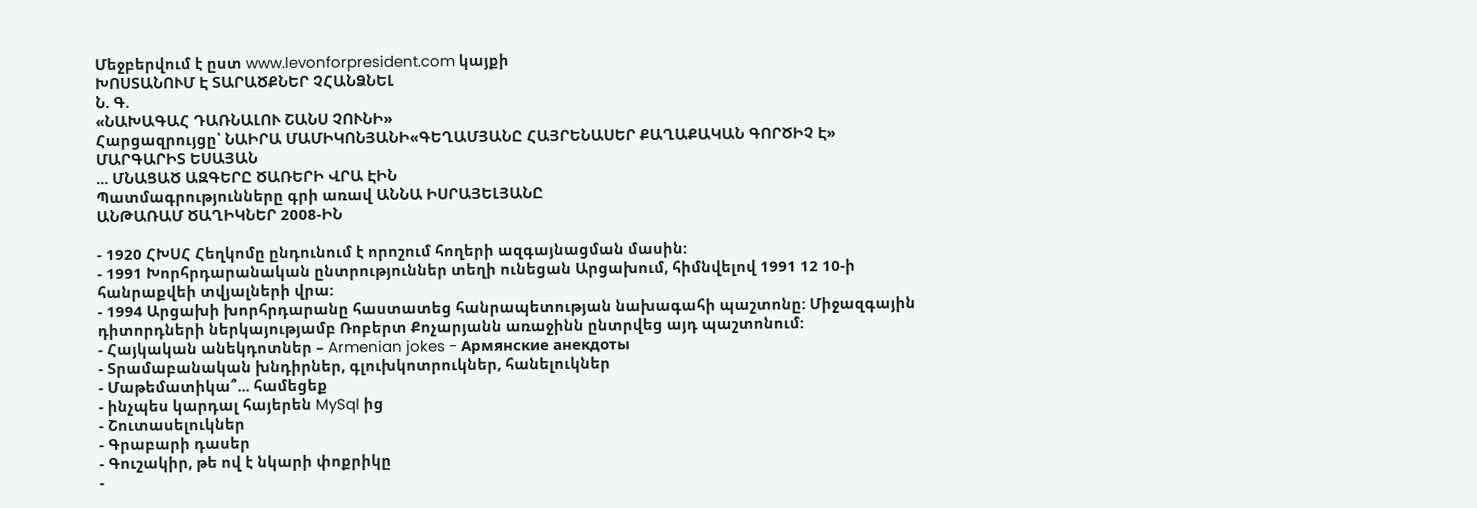Մեջբերվում է ըստ www.levonforpresident.com կայքի
ԽՈՍՏԱՆՈՒՄ Է ՏԱՐԱԾՔՆԵՐ ՉՀԱՆՁՆԵԼ
Ն. Գ.
«ՆԱԽԱԳԱՀ ԴԱՌՆԱԼՈՒ ՇԱՆՍ ՉՈՒՆԻ»
Հարցազրույցը՝ ՆԱԻՐԱ ՄԱՄԻԿՈՆՅԱՆԻ«ԳԵՂԱՄՅԱՆԸ ՀԱՅՐԵՆԱՍԵՐ ՔԱՂԱՔԱԿԱՆ ԳՈՐԾԻՉ Է»
ՄԱՐԳԱՐԻՏ ԵՍԱՅԱՆ
... ՄՆԱՑԱԾ ԱԶԳԵՐԸ ԾԱՌԵՐԻ ՎՐԱ ԷԻՆ
Պատմագրությունները գրի առավ ԱՆՆԱ ԻՍՐԱՅԵԼՅԱՆԸ
ԱՆԹԱՌԱՄ ԾԱՂԻԿՆԵՐ 2008-ԻՆ

- 1920 ՀԽՍՀ Հեղկոմը ընդունում է որոշում հողերի ազգայնացման մասին:
- 1991 Խորհրդարանական ընտրություններ տեղի ունեցան Արցախում, հիմնվելով 1991 12 10-ի հանրաքվեի տվյալների վրա:
- 1994 Արցախի խորհրդարանը հաստատեց հանրապետության նախագահի պաշտոնը: Միջազգային դիտորդների ներկայությամբ Ռոբերտ Քոչարյանն առաջինն ընտրվեց այդ պաշտոնում:
- Հայկական անեկդոտներ – Armenian jokes - Армянские анекдоты
- Տրամաբանական խնդիրներ, գլուխկոտրուկներ, հանելուկներ
- Մաթեմատիկա՞... համեցեք
- ինչպես կարդալ հայերեն MySql ից
- Շուտասելուկներ
- Գրաբարի դասեր
- Գուշակիր, թե ով է նկարի փոքրիկը
-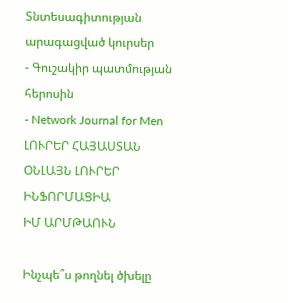Տնտեսագիտության արագացված կուրսեր
- Գուշակիր պատմության հերոսին
- Network Journal for Men
ԼՈՒՐԵՐ ՀԱՅԱՍՏԱՆ
ՕՆԼԱՅՆ ԼՈՒՐԵՐ
ԻՆՖՈՐՄԱՑԻԱ
ԻՄ ԱՐՄԹԱՈՒՆ

Ինչպե՞ս թողնել ծխելը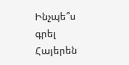Ինչպե՞ս գրել Հայերեն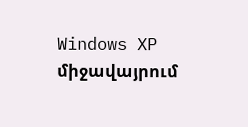Windows XP միջավայրում